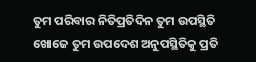ତୁମ ପରିବାର ନିତିପ୍ରତିଦିନ ତୁମ ଉପସ୍ଥିତି ଖୋଜେ ତୁମ ଉପଦେଶ ଅନୁପସ୍ଥିତିକୁ ପ୍ରତି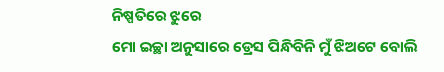ନିଷ୍ପତିରେ ଝୁରେ
ମୋ ଇଚ୍ଛା ଅନୁସାରେ ଡ୍ରେସ ପିନ୍ଧିବିନି ମୁଁ ଝିଅଟେ ବୋଲି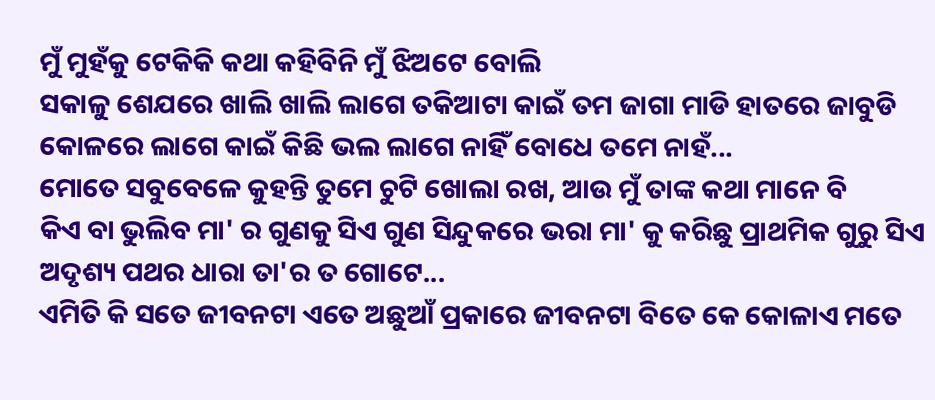ମୁଁ ମୁହଁକୁ ଟେକିକି କଥା କହିବିନି ମୁଁ ଝିଅଟେ ବୋଲି
ସକାଳୁ ଶେଯରେ ଖାଲି ଖାଲି ଲାଗେ ତକିଆଟା କାଇଁ ତମ ଜାଗା ମାଡି ହାତରେ ଜାବୁଡି କୋଳରେ ଲାଗେ କାଇଁ କିଛି ଭଲ ଲାଗେ ନାହିଁ ବୋଧେ ତମେ ନାହଁ...
ମୋତେ ସବୁବେଳେ କୁହନ୍ତି ତୁମେ ଚୁଟି ଖୋଲା ରଖ, ଆଉ ମୁଁ ତାଙ୍କ କଥା ମାନେ ବି
କିଏ ବା ଭୁଲିବ ମା' ର ଗୁଣକୁ ସିଏ ଗୁଣ ସିନ୍ଦୁକରେ ଭରା ମା' କୁ କରିଛୁ ପ୍ରାଥମିକ ଗୁରୁ ସିଏ ଅଦୃଶ୍ୟ ପଥର ଧାରା ତା'ର ତ ଗୋଟେ...
ଏମିତି କି ସତେ ଜୀବନଟା ଏତେ ଅଛୁଆଁ ପ୍ରକାରେ ଜୀବନଟା ବିତେ କେ କୋଳାଏ ମତେ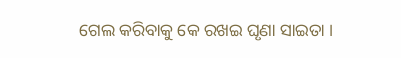ଗେଲ କରିବାକୁ କେ ରଖଇ ଘୃଣା ସାଇତା ।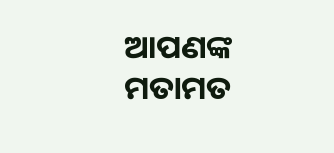ଆପଣଙ୍କ ମତାମତ